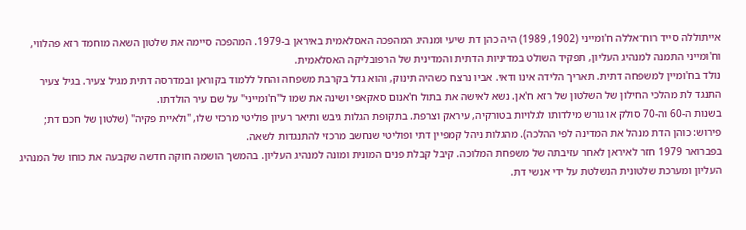אייתוללה סייד רוח־אללה ח'ומייני (1902, 1989) היה כהן דת שיעי ומנהיג המהפכה האסלאמית באיראן ב‑1979. המהפכה סיימה את שלטון השאה מוחמד רזא פהלווי, וח'ומייני התמנה למנהיג העליון, תפקיד השולט במדיניות הדתית והמדינית של הרפובליקה האסלאמית.
נולד בח'ומיין למשפחה דתית. תאריך הלידה אינו ודאי. אביו נרצח כשהיה תינוק, והוא גדל בקרבת משפחה והחל ללמוד בקוראן ובמדרסה דתית מגיל צעיר. בגיל צעיר התנגד לת מהלכי החילון של השלטון של רזא ח'אן. נשא לאישה את בתול ח'אנום סאקאפי ושינה את שמו ל"ח'ומייני" על שם עיר הולדתו.
בשנות ה‑60 וה‑70 סולק או גורש מילדותו לגלויות בטורקיה, עיראק וצרפת. בתקופת הגלות גיבש ותיאר רעיון פוליטי מרכזי שלו, "ולאיית פקיה" (שלטון של חכם דת; פירוש: כוהן הדת מנהל את המדינה לפי ההלכה). מהגלות ניהל קמפיין דתי ופוליטי שנחשב מרכזי להתנגדות לשאה.
בפברואר 1979 חזר לאיראן לאחר עזיבתה של משפחת המלוכה. קיבל קבלת פנים המונית ומונה למנהיג העליון. בהמשך הושמה חוקה חדשה שקבעה את כוחו של המנהיג העליון ומערכת שלטונית הנשלטת על ידי אנשי דת.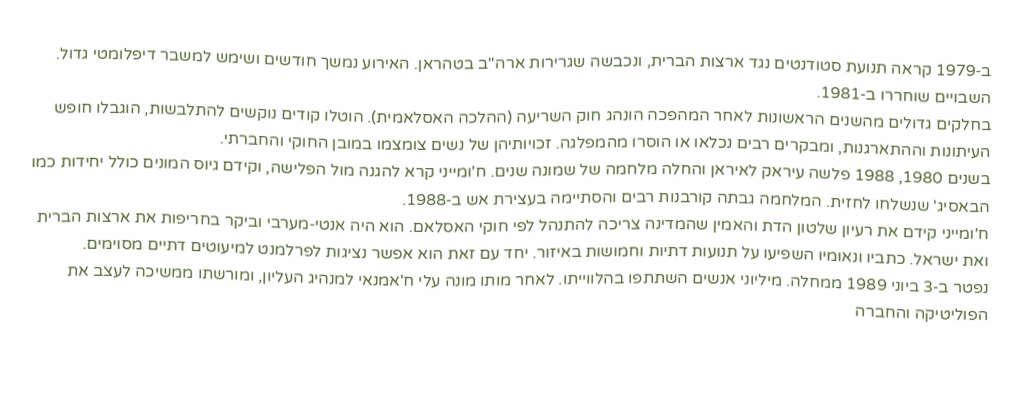ב‑1979 קראה תנועת סטודנטים נגד ארצות הברית, ונכבשה שגרירות ארה"ב בטהראן. האירוע נמשך חודשים ושימש למשבר דיפלומטי גדול. השבויים שוחררו ב‑1981.
בחלקים גדולים מהשנים הראשונות לאחר המהפכה הונהג חוק השריעה (ההלכה האסלאמית). הוטלו קודים נוקשים להתלבשות, הוגבלו חופש העיתונות וההתארגנות, ומבקרים רבים נכלאו או הוסרו מהמפלגה. זכויותיהן של נשים צומצמו במובן החוקי והחברתי.
בשנים 1980, 1988 פלשה עיראק לאיראן והחלה מלחמה של שמונה שנים. ח'ומייני קרא להגנה מול הפלישה, וקידם גיוס המונים כולל יחידות כמו הבאסיג' שנשלחו לחזית. המלחמה גבתה קורבנות רבים והסתיימה בעצירת אש ב‑1988.
ח'ומייני קידם את רעיון שלטון הדת והאמין שהמדינה צריכה להתנהל לפי חוקי האסלאם. הוא היה אנטי‑מערבי וביקר בחריפות את ארצות הברית ואת ישראל. כתביו ונאומיו השפיעו על תנועות דתיות וחמושות באיזור. יחד עם זאת הוא אפשר נציגות לפרלמנט למיעוטים דתיים מסוימים.
נפטר ב‑3 ביוני 1989 ממחלה. מיליוני אנשים השתתפו בהלווייתו. לאחר מותו מונה עלי ח'אמנאי למנהיג העליון, ומורשתו ממשיכה לעצב את הפוליטיקה והחברה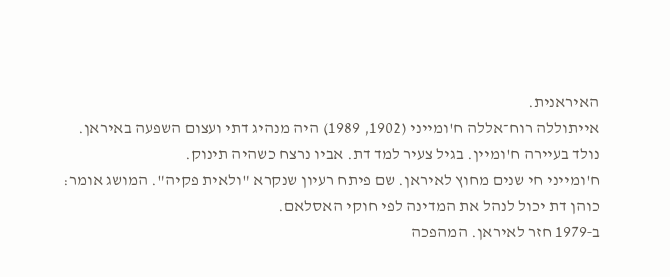האיראנית.
אייתוללה רוח־אללה ח'ומייני (1902, 1989) היה מנהיג דתי ועצום השפעה באיראן.
נולד בעיירה ח'ומיין. בגיל צעיר למד דת. אביו נרצח כשהיה תינוק.
ח'ומייני חי שנים מחוץ לאיראן. שם פיתח רעיון שנקרא "ולאית פקיה". המושג אומר: כוהן דת יכול לנהל את המדינה לפי חוקי האסלאם.
ב‑1979 חזר לאיראן. המהפכה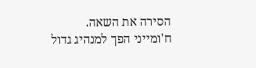הסירה את השאה. ח'ומייני הפך למנהיג גדול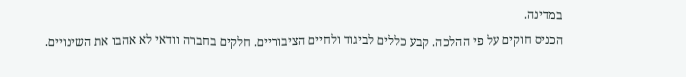במדינה.
הכניס חוקים על פי ההלכה. קבע כללים לביגוד ולחיים הציבוריים. חלקים בחברה וודאי לא אהבו את השינויים.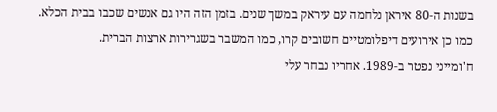בשנות ה‑80 איראן נלחמה עם עיראק במשך שנים. בזמן הזה היו גם אנשים שכבו בבית הכלא. כמו כן אירועים דיפלומטיים חשובים קרו, כמו המשבר בשגרירות ארצות הברית.
ח'ומייני נפטר ב‑1989. אחריו נבחר עלי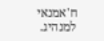ח'אמנאי למנהיג.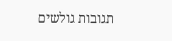תגובות גולשים